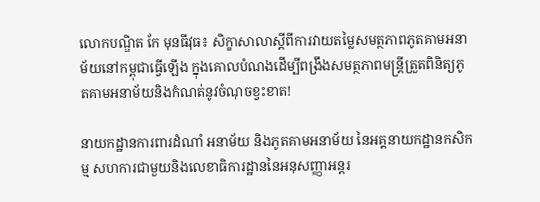លោកបណ្ឌិត កែ មុនធីវុធ៖ សិក្ខាសាលាស្តីពីការវាយតម្លៃសមត្ថភាពភូតគាមអនាម័យនៅកម្ពុជាធ្វើឡើង ក្នុងគោលបំណងដើម្បីពង្រឹងសមត្ថភាពមន្ត្រីត្រួតពិនិត្យភូតគាមអនាម័យនិងកំណត់នូវចំណុចខ្វះខាត!

នាយកដ្ឋានការពារដំណាំ អនាម័យ និងភូតគាមអនាម័យ នៃអគ្គនាយកដ្ឋានកសិកម្ម សហការជាមួយនិងលេខាធិការដ្ឋាននៃអនុសញ្ញាអន្តរ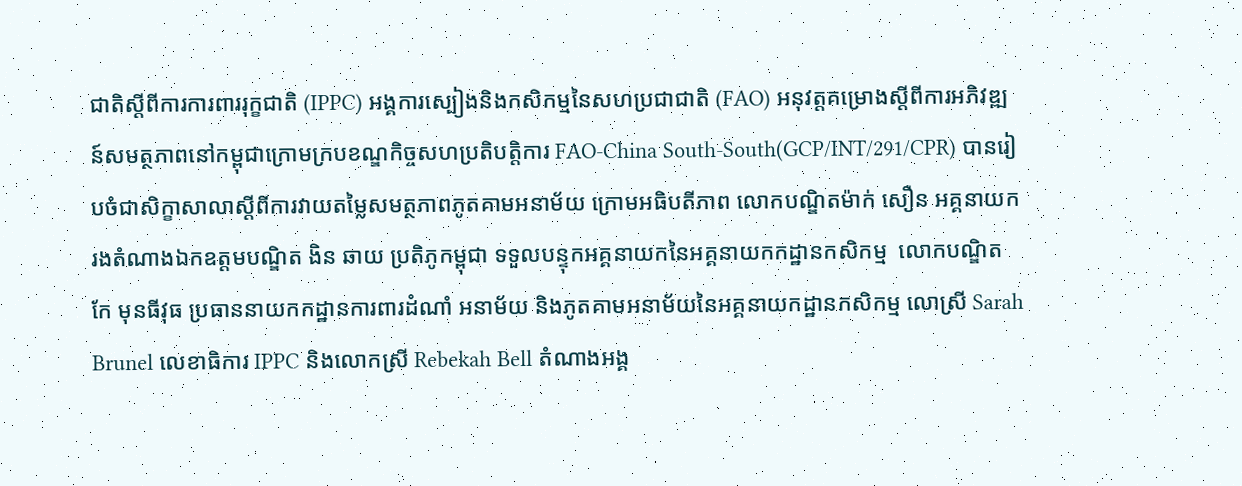ជាតិស្តីពីការការពាររុក្ខជាតិ (IPPC) អង្គការស្បៀងនិងកសិកម្មនៃសហប្រជាជាតិ (FAO) អនុវត្តគម្រោងស្តីពីការអភិវឌ្ឍន៍សមត្ថភាពនៅកម្ពុជាក្រោមក្របខណ្ឌកិច្ចសហប្រតិបត្តិការ FAO-China South-South(GCP/INT/291/CPR) បានរៀបចំជាសិក្ខាសាលាស្តីពីការវាយតម្លៃសមត្ថភាពភូតគាមអនាម័យ ក្រោមអធិបតីភាព លោកបណ្ឌិតម៉ាក់ សឿន អគ្គនាយករងតំណាងឯកឧត្ដមបណ្ឌិត ងិន ឆាយ ប្រតិភូកម្ពុជា ទទួលបន្ទុកអគ្គនាយកនៃអគ្គនាយកកដ្ឋានកសិកម្ម  លោកបណ្ឌិត កែ មុនធីវុធ ប្រធាននាយកកដ្ឋានការពារដំណាំ អនាម័យ និងភូតគាមអនាម័យនៃអគ្គនាយកដ្ឋានកសិកម្ម លោស្រី Sarah Brunel លេខាធិការ IPPC និងលោកស្រី Rebekah Bell តំណាងអង្គ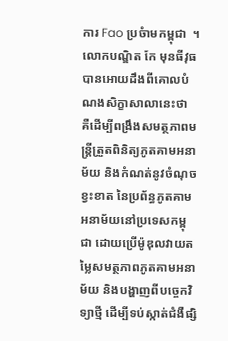ការ Fao ប្រចំាមកម្ពុជា  ។ លោកបណ្ឌិត កែ មុនធីវុធ បានអោយដឹងពីគោលបំណងសិក្ខាសាលានេះថា   គឺដើម្បីពង្រឹងសមត្ថភាពមន្ត្រីត្រួតពិនិត្យភូតគាមអនាម័យ និងកំណត់នូវចំណុចខ្វះខាត នៃប្រព័ន្ធភូតគាមអនាម័យនៅប្រទេសកម្ពុជា ដោយប្រើម៉ូឌុលវាយតម្លៃសមត្ថភាពភូតគាមអនាម័យ និងបង្ហាញពីបច្ចេកវិទ្យាថ្មី ដើម្បីទប់ស្កាត់ជំងឺផ្សិ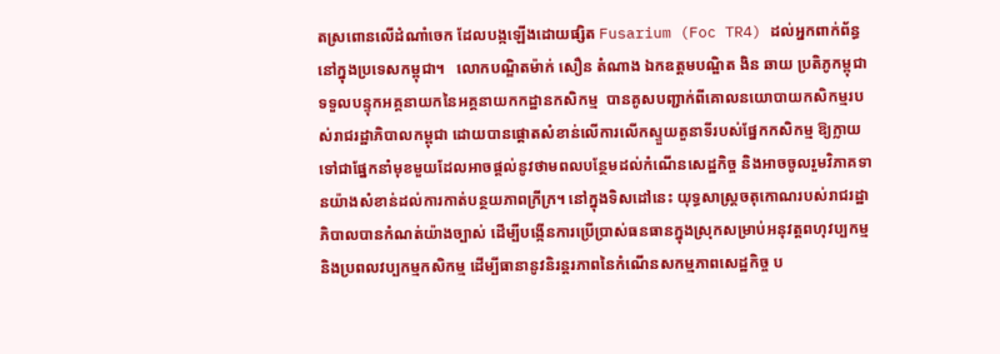តស្រពោនលើដំណាំចេក ដែលបង្កឡើងដោយផ្សិត Fusarium (Foc TR4) ដល់អ្នកពាក់ព័ន្ធនៅក្នុងប្រទេសកម្ពុជា។   លោកបណ្ឌិតម៉ាក់ សឿន តំណាង ឯកឧត្ដមបណ្ឌិត ងិន ឆាយ ប្រតិភូកម្ពុជា ទទួលបន្ទុកអគ្គនាយកនៃអគ្គនាយកកដ្ឋានកសិកម្ម  បានគូសបញ្ជាក់ពីគោលនយោបាយកសិកម្មរបស់រាជរដ្ឋាភិបាលកម្ពុជា ដោយបានផ្ដោតសំខាន់លើការលើកស្ទួយតួនាទីរបស់ផ្នែកកសិកម្ម ឱ្យក្លាយទៅជាផ្នែកនាំមុខមួយដែលអាចផ្ដល់នូវថាមពលបន្ថែមដល់កំណើនសេដ្ឋកិច្ច និងអាចចូលរួមវិភាគទានយ៉ាងសំខាន់ដល់ការកាត់បន្ថយភាពក្រីក្រ។ នៅក្នុងទិសដៅនេះ យុទ្ធសាស្ដ្រចតុកោណរបស់រាជរដ្ឋាភិបាលបានកំណត់យ៉ាងច្បាស់ ដើម្បីបង្កើនការប្រើប្រាស់ធនធានក្នុងស្រុកសម្រាប់អនុវត្ដពហុវប្បកម្ម និងប្រពលវប្បកម្មកសិកម្ម ដើម្បីធានានូវនិរន្ដរភាពនៃកំណើនសកម្មភាពសេដ្ឋកិច្ច ប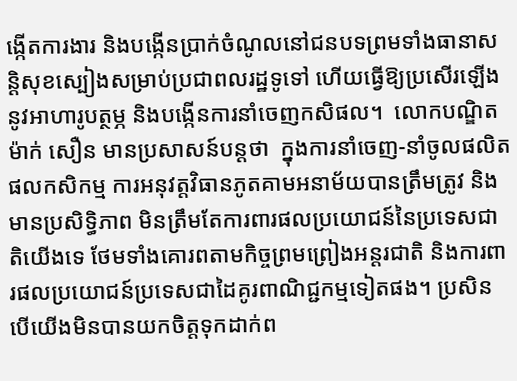ង្កើតការងារ និងបង្កើនប្រាក់ចំណូលនៅជនបទព្រមទាំងធានាសន្ដិសុខស្បៀងសម្រាប់ប្រជាពលរដ្ឋទូទៅ ហើយធ្វើឱ្យប្រសើរឡើងនូវអាហារូបត្ថម្ភ និងបង្កើនការនាំចេញកសិផល។  លោកបណ្ឌិតម៉ាក់ សឿន មានប្រសាសន៍បន្តថា  ក្នុងការនាំចេញ-នាំចូលផលិតផលកសិកម្ម ការអនុវត្តវិធានភូតគាមអនាម័យបានត្រឹមត្រូវ និងមានប្រសិទ្ធិភាព មិនត្រឹមតែការពារផលប្រយោជន៍នៃប្រទេសជាតិយើងទេ ថែមទាំងគោរពតាមកិច្ចព្រមព្រៀងអន្ដរជាតិ និងការពារផលប្រយោជន៍ប្រទេសជាដៃគូរពាណិជ្ជកម្មទៀតផង។ ប្រសិនបើយើងមិនបានយកចិត្ដទុកដាក់ព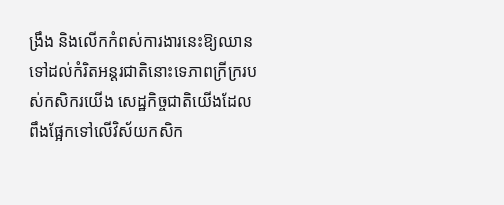ង្រឹង និងលើកកំពស់ការងារនេះឱ្យឈានទៅដល់កំរិតអន្ដរជាតិនោះទេភាពក្រីក្ររបស់កសិករយើង សេដ្ឋកិច្ចជាតិយើងដែលពឹងផ្អែកទៅលើវិស័យកសិក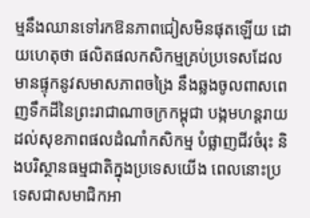ម្មនឹងឈានទៅរកឱនភាពជៀសមិនផុតឡើយ ដោយហេតុថា ផលិតផលកសិកម្មគ្រប់ប្រទេសដែលមានផ្ទុកនូវសមាសភាពចង្រៃ នឹងឆ្លងចូលពាសពេញទឹកដីនៃព្រះរាជាណាចក្រកម្ពុជា បង្កមហន្ដរាយដល់សុខភាពផលដំណាំកសិកម្ម បំផ្លាញជីវចំរុះ និងបរិស្ថានធម្មជាតិក្នុងប្រទេសយើង ពេលនោះប្រទេសជាសមាជិកអា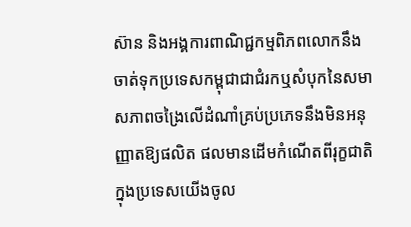ស៊ាន និងអង្គការពាណិជ្ជកម្មពិភពលោកនឹងចាត់ទុកប្រទេសកម្ពុជាជាជំរកឬសំបុកនៃសមាសភាពចង្រៃលើដំណាំគ្រប់ប្រភេទនឹងមិនអនុញ្ញាតឱ្យផលិត ផលមានដើមកំណើតពីរុក្ខជាតិ ក្នុងប្រទេសយើងចូល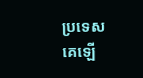ប្រទេសគេឡើ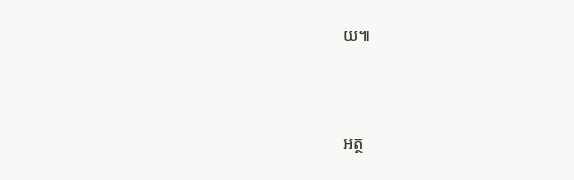យ៕



អត្ថ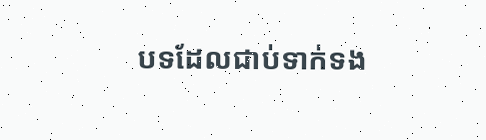បទដែលជាប់ទាក់ទង